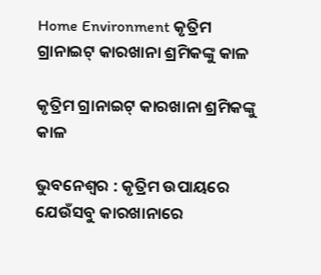Home Environment କୃତ୍ରିମ ଗ୍ରାନାଇଟ୍‍ କାରଖାନା ଶ୍ରମିକଙ୍କୁ କାଳ

କୃତ୍ରିମ ଗ୍ରାନାଇଟ୍‍ କାରଖାନା ଶ୍ରମିକଙ୍କୁ କାଳ

ଭୁବନେଶ୍ୱର : କୃତ୍ରିମ ଉପାୟରେ ଯେଉଁସବୁ କାରଖାନାରେ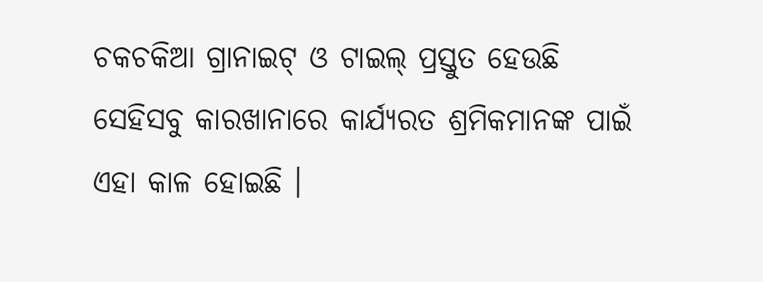ଚକଚକିଆ ଗ୍ରାନାଇଟ୍‍ ଓ ଟାଇଲ୍‍ ପ୍ରସ୍ତୁତ ହେଉଛି ସେହିସବୁ କାରଖାନାରେ କାର୍ଯ୍ୟରତ ଶ୍ରମିକମାନଙ୍କ ପାଇଁ ଏହା କାଳ ହୋଇଛି ।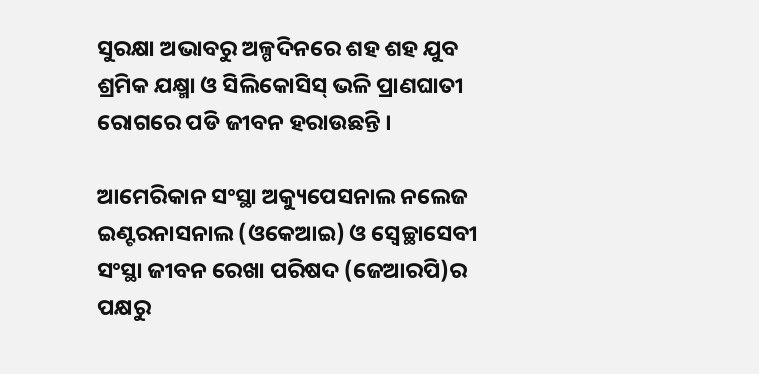ସୁରକ୍ଷା ଅଭାବରୁ ଅଳ୍ପଦିନରେ ଶହ ଶହ ଯୁବ ଶ୍ରମିକ ଯକ୍ଷ୍ମା ଓ ସିଲିକୋସିସ୍‍ ଭଳି ପ୍ରାଣଘାତୀ ରୋଗରେ ପଡି ଜୀବନ ହରାଉଛନ୍ତି ।

ଆମେରିକାନ ସଂସ୍ଥା ଅକ୍ୟୁପେସନାଲ ନଲେଜ ଇଣ୍ଟରନାସନାଲ (ଓକେଆଇ) ଓ ସ୍ୱେଚ୍ଛାସେବୀ ସଂସ୍ଥା ଜୀବନ ରେଖା ପରିଷଦ (ଜେଆରପି)ର ପକ୍ଷରୁ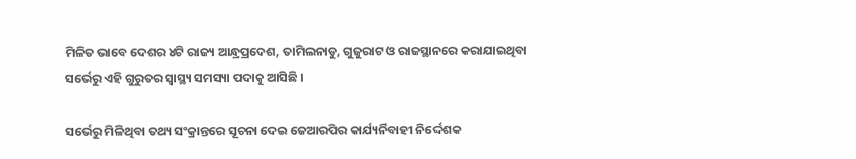ମିଳିତ ଭାବେ ଦେଶର ୪ଟି ରାଜ୍ୟ ଆନ୍ଧ୍ରପ୍ରଦେଶ, ତାମିଲନାଡୁ, ଗୁଜୁରାଟ ଓ ରାଜସ୍ଥାନରେ କରାଯାଇଥିବା ସର୍ଭେରୁ ଏହି ଗୁରୁତର ସ୍ୱାସ୍ଥ୍ୟ ସମସ୍ୟା ପଦାକୁ ଆସିଛି ।

ସର୍ଭେରୁ ମିଳିଥିବା ତଥ୍ୟ ସଂକ୍ରାନ୍ତରେ ସୂଚନା ଦେଇ ଜେଆରପିର କାର୍ଯ୍ୟର୍ନିବାହୀ ନିର୍ଦ୍ଦେଶକ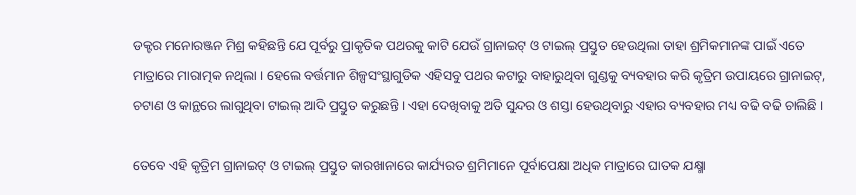ଡକ୍ଟର ମନୋରଞ୍ଜନ ମିଶ୍ର କହିଛନ୍ତି ଯେ ପୂର୍ବରୁ ପ୍ରାକୃତିକ ପଥରକୁ କାଟି ଯେଉଁ ଗ୍ରାନାଇଟ୍‍ ଓ ଟାଇଲ୍‍ ପ୍ରସ୍ତୁତ ହେଉଥିଲା ତାହା ଶ୍ରମିକମାନଙ୍କ ପାଇଁ ଏତେ ମାତ୍ରାରେ ମାରାତ୍ମକ ନଥିଲା । ହେଲେ ବର୍ତ୍ତମାନ ଶିଳ୍ପସଂସ୍ଥାଗୁଡିକ ଏହିସବୁ ପଥର କଟାରୁ ବାହାରୁଥିବା ଗୁଣ୍ଡକୁ ବ୍ୟବହାର କରି କୃତ୍ରିମ ଉପାୟରେ ଗ୍ରାନାଇଟ୍‍, ଚଟାଣ ଓ କାନ୍ଥରେ ଲାଗୁଥିବା ଟାଇଲ୍‍ ଆଦି ପ୍ରସ୍ତୁତ କରୁଛନ୍ତି । ଏହା ଦେଖିବାକୁ ଅତି ସୁନ୍ଦର ଓ ଶସ୍ତା ହେଉଥିବାରୁ ଏହାର ବ୍ୟବହାର ମଧ୍ୟ ବଢି ବଢି ଚାଲିଛି ।

ତେବେ ଏହି କୃତ୍ରିମ ଗ୍ରାନାଇଟ୍‍ ଓ ଟାଇଲ୍‍ ପ୍ରସ୍ତୁତ କାରଖାନାରେ କାର୍ଯ୍ୟରତ ଶ୍ରମିମାନେ ପୂର୍ବାପେକ୍ଷା ଅଧିକ ମାତ୍ରାରେ ଘାତକ ଯକ୍ଷ୍ମା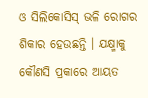ଓ ସିଲିକୋସିସ୍‍ ଭଳି ରୋଗର ଶିକାର ହେଉଛନ୍ତି । ଯକ୍ଷ୍ମାକୁ କୌଣସି ପ୍ରକାରେ ଆୟତ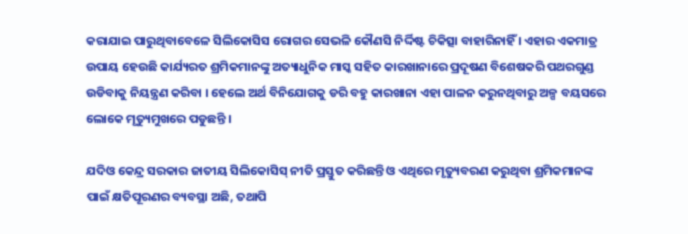କରାଯାଇ ପାରୁଥିବାବେଳେ ସିଲିକୋସିସ ରୋଗର ସେଭଳି କୌଣସି ନିର୍ଦ୍ଦିଷ୍ଟ ଚିକିତ୍ସା ବାହାରିନାହିଁ । ଏହାର ଏକମାତ୍ର ଉପାୟ ହେଉଛି କାର୍ଯ୍ୟରତ ଶ୍ରମିକମାନଙ୍କୁ ଅତ୍ୟାଧୁନିକ ମାସ୍କ ସହିତ କାରଖାନାରେ ପ୍ରଦୂଷଣ ବିଶେଷକରି ପଥରଗୁଣ୍ଡ ଉଡିବାକୁ ନିୟନ୍ତ୍ରଣ କରିବା । ହେଲେ ଅର୍ଥ ବିନିଯୋଗକୁ ଡରି ବହୁ କାରଖାନା ଏହା ପାଳନ କରୁନଥିବାରୁ ଅଳ୍ପ ବୟସରେ ଲୋକେ ମୃତ୍ୟୁମୁଖରେ ପଡୁଛନ୍ତି ।

ଯଦିଓ କେନ୍ଦ୍ର ସରକାର ଜାତୀୟ ସିଲିକୋସିସ୍‍ ନୀତି ପ୍ରସ୍ତୁତ କରିଛନ୍ତି ଓ ଏଥିରେ ମୃତ୍ୟୁବରଣ କରୁଥିବା ଶ୍ରମିକମାନଙ୍କ ପାଇଁ କ୍ଷତିପୂରଣର ବ୍ୟବସ୍ଥା ଅଛି, ତଥାପି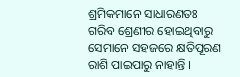ଶ୍ରମିକମାନେ ସାଧାରଣତଃ ଗରିବ ଶ୍ରେଣୀର ହୋଇଥିବାରୁ ସେମାନେ ସହଜରେ କ୍ଷତିପୂରଣ ରାଶି ପାଇପାରୁ ନାହାନ୍ତି ।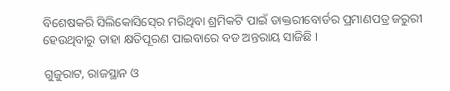ବିଶେଷକରି ସିଲିକୋସିସ୍‍ରେ ମରିଥିବା ଶ୍ରମିକଟି ପାଇଁ ଡାକ୍ତରୀବୋର୍ଡର ପ୍ରମାଣପତ୍ର ଜରୁରୀ ହେଉଥିବାରୁ ତାହା କ୍ଷତିପୂରଣ ପାଇବାରେ ବଡ ଅନ୍ତରାୟ ସାଜିଛି ।

ଗୁଜୁରାଟ, ରାଜସ୍ଥାନ ଓ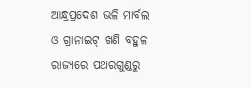ଆନ୍ଧ୍ରପ୍ରଦେଶ ଭଳି ମାର୍ବଲ ଓ ଗ୍ରାନାଇଟ୍‍ ଖଣି ବହୁଳ ରାଜ୍ୟରେ ପଥରଗୁଣ୍ଡରୁ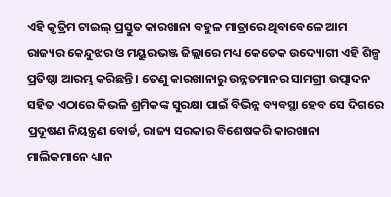ଏହି କୃତ୍ରିମ ଟାଇଲ୍‍ ପ୍ରସ୍ତୁତ କାରଖାନା ବହୁଳ ମାତ୍ରାରେ ଥିବାବେଳେ ଆମ ରାଜ୍ୟର କେନ୍ଦୁଝର ଓ ମୟୁରଭଞ୍ଜ ଜିଲ୍ଲାରେ ମଧ୍ୟ କେତେକ ଉଦ୍ୟୋଗୀ ଏହି ଶିଳ୍ପ ପ୍ରତିଷ୍ଠା ଆରମ୍ଭ କରିଛନ୍ତି । ତେଣୁ କାରଖାନାରୁ ଉନ୍ନତମାନର ସାମଗ୍ରୀ ଉତ୍ପାଦନ ସହିତ ଏଠାରେ କିଭଳି ଶ୍ରମିକଙ୍କ ସୁରକ୍ଷା ପାଇଁ ବିଭିନ୍ନ ବ୍ୟବସ୍ଥା ହେବ ସେ ଦିଗରେ ପ୍ରଦୂଷଣ ନିୟନ୍ତ୍ରଣ ବୋର୍ଡ, ରାଜ୍ୟ ସରକାର ବିଶେଷକରି କାରଖାନା ମାଲିକମାନେ ଧ୍ୟାନ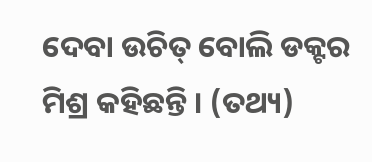ଦେବା ଉଚିତ୍‍ ବୋଲି ଡକ୍ଟର ମିଶ୍ର କହିଛନ୍ତି । (ତଥ୍ୟ)